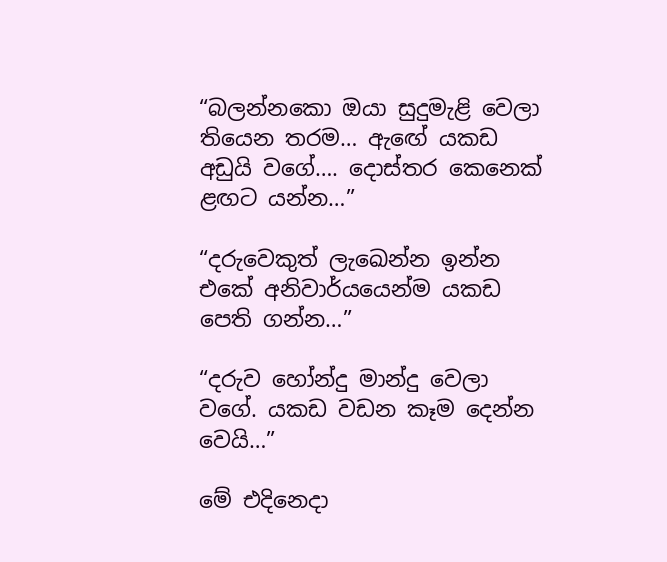“බලන්නකො ඔයා සුදුමැළි වෙලා තියෙන තරම… ඇඟේ යකඩ අඩුයි වගේ…. දොස්තර කෙනෙක් ළඟට යන්න…”

“දරුවෙකුත් ලැඛෙන්න ඉන්න එකේ අනිවාර්යයෙන්ම යකඩ පෙති ගන්න…”

“දරුව හෝන්දු මාන්දු වෙලා වගේ. යකඩ වඩන කෑම දෙන්න වෙයි…”

මේ එදිනෙදා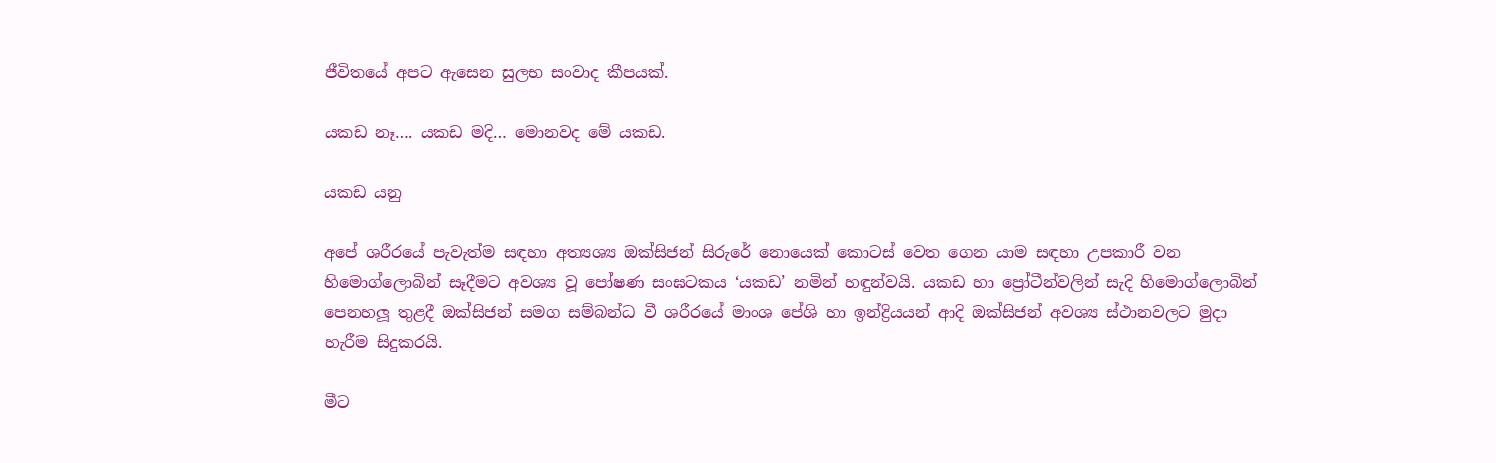ජීවිතයේ අපට ඇසෙන සුලභ සංවාද කීපයක්.

යකඩ නෑ…. යකඩ මදි… මොනවද මේ යකඩ.

යකඩ යනු

අපේ ශරීරයේ පැවැත්ම සඳහා අත්‍යශ්‍ය ඔක්සිජන් සිරුරේ නොයෙක් කොටස් වෙත ගෙන යාම සඳහා උපකාරී වන හිමොග්ලොබින් සෑදීමට අවශ්‍ය වූ පෝෂණ සංඝටකය ‘යකඩ’ නමින් හඳුන්වයි. යකඩ හා ප්‍රෝටීන්වලින් සැදි හිමොග්ලොබින් පෙනහලූ තුළදී ඔක්සිජන් සමග සම්බන්ධ වී ශරීරයේ මාංශ පේශි හා ඉන්ද්‍රියයන් ආදි ඔක්සිජන් අවශ්‍ය ස්ථානවලට මුදා හැරීම සිදුකරයි.

මීට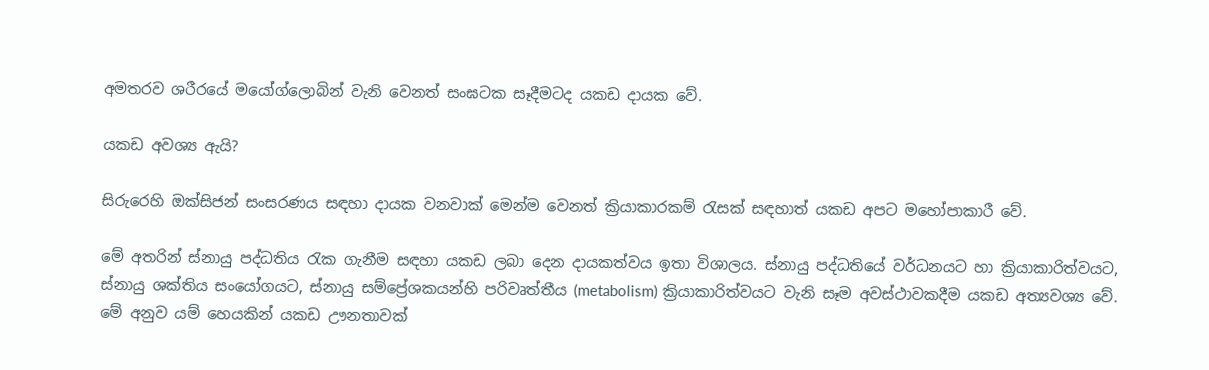අමතරව ශරීරයේ මයෝග්ලොබින් වැනි වෙනත් සංඝටක සෑදීමටද යකඩ දායක වේ.

යකඩ අවශ්‍ය ඇයි?

සිරුරෙහි ඔක්සිජන් සංසරණය සඳහා දායක වනවාක් මෙන්ම වෙනත් ක්‍රියාකාරකම් රැසක් සඳහාත් යකඩ අපට මහෝපාකාරී වේ.

මේ අතරින් ස්නායු පද්ධතිය රැක ගැනීම සඳහා යකඩ ලබා දෙන දායකත්වය ඉතා විශාලය. ස්නායු පද්ධතියේ වර්ධනයට හා ක්‍රියාකාරිත්වයට, ස්නායු ශක්තිය සංයෝගයට, ස්නායු සම්ප්‍රේශකයන්හි පරිවෘත්තීය (metabolism) ක්‍රියාකාරිත්වයට වැනි සෑම අවස්ථාවකදීම යකඩ අත්‍යවශ්‍ය වේ. මේ අනුව යම් හෙයකින් යකඩ ඌනතාවක්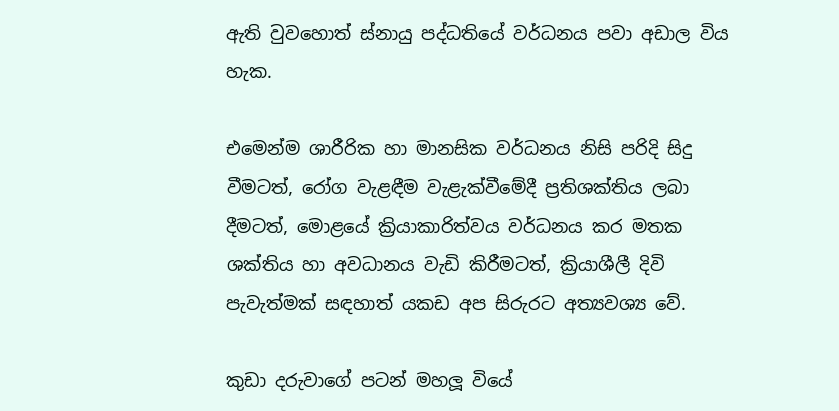ඇති වුවහොත් ස්නායු පද්ධතියේ වර්ධනය පවා අඩාල විය හැක.

එමෙන්ම ශාරීරික හා මානසික වර්ධනය නිසි පරිදි සිදු වීමටත්, රෝග වැළඳීම වැළැක්වීමේදී ප්‍රතිශක්තිය ලබා දීමටත්, මොළයේ ක්‍රියාකාරිත්වය වර්ධනය කර මතක ශක්තිය හා අවධානය වැඩි කිරීමටත්, ක්‍රියාශීලී දිවි පැවැත්මක් සඳහාත් යකඩ අප සිරුරට අත්‍යවශ්‍ය වේ.

කුඩා දරුවාගේ පටන් මහලූ වියේ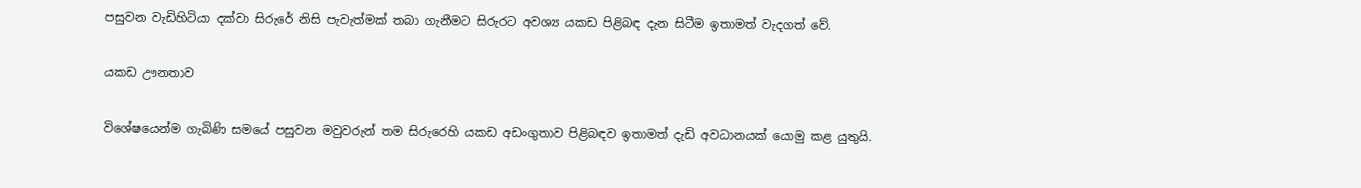පසුවන වැඩිහිටියා දක්වා සිරුරේ නිසි පැවැත්මක් තබා ගැනීමට සිරුරට අවශ්‍ය යකඩ පිළිබඳ දැන සිටීම ඉතාමත් වැදගත් වේ.

යකඩ ඌනතාව

විශේෂයෙන්ම ගැබිණි සමයේ පසුවන මවුවරුන් තම සිරුරෙහි යකඩ අඩංගුතාව පිළිබඳව ඉතාමත් දැඩි අවධානයක් යොමු කළ යුතුයි.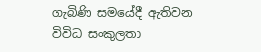ගැබිණි සමයේදී ඇතිවන විවිධ සංකුලතා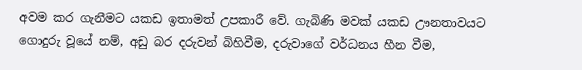අවම කර ගැනීමට යකඩ ඉතාමත් උපකාරී වේ. ගැබිණි මවක් යකඩ ඌනතාවයට ගොදුරු වූයේ නම්, අඩු බර දරුවන් බිහිවීම, දරුවාගේ වර්ධනය හීන වීම,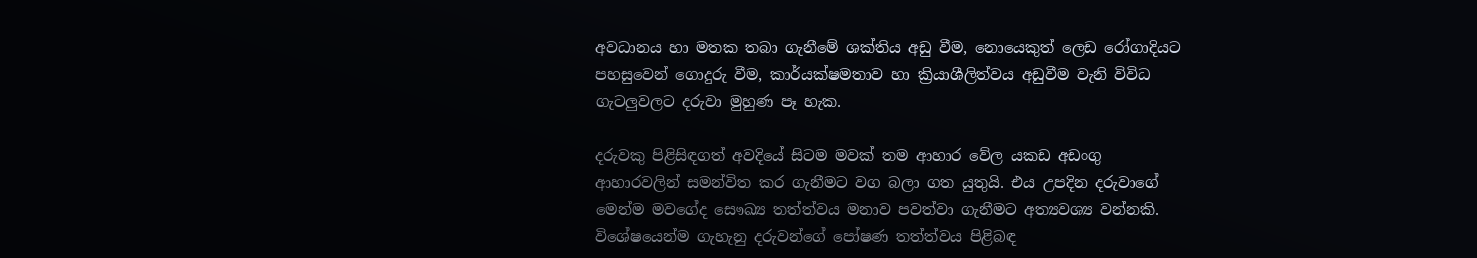අවධානය හා මතක තබා ගැනීමේ ශක්තිය අඩු වීම, නොයෙකුත් ලෙඩ රෝගාදියට පහසුවෙන් ගොදුරු වීම, කාර්යක්ෂමතාව හා ක්‍රියාශීලිත්වය අඩුවීම වැනි විවිධ ගැටලුවලට දරුවා මුහුණ පෑ හැක.

දරුවකු පිළිසිඳගත් අවදියේ සිටම මවක් තම ආහාර වේල යකඩ අඩංගු ආහාරවලින් සමන්විත කර ගැනීමට වග බලා ගත යුතුයි. එය උපදින දරුවාගේ මෙන්ම මවගේද සෞඛ්‍ය තත්ත්වය මනාව පවත්වා ගැනීමට අත්‍යවශ්‍ය වන්නකි. විශේෂයෙන්ම ගැහැනු දරුවන්ගේ පෝෂණ තත්ත්වය පිළිබඳ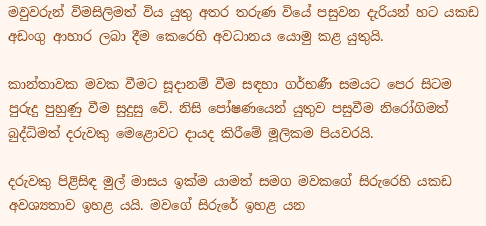මවුවරුන් විමසිලිමත් විය යුතු අතර තරුණ වියේ පසුවන දැරියන් හට යකඩ අඩංගු ආහාර ලබා දීම කෙරෙහි අවධානය යොමු කළ යුතුයි.

කාන්තාවක මවක වීමට සූදානම් වීම සඳහා ගර්භණී සමයට පෙර සිටම පුරුදු පුහුණු වීම සුදුසු වේ. නිසි පෝෂණයෙන් යුතුව පසුවීම නිරෝගිමත් බුද්ධිමත් දරුවකු මෙළොවට දායද කිරීමේ මූලිකම පියවරයි.

දරුවකු පිළිසිඳ මුල් මාසය ඉක්ම යාමත් සමග මවකගේ සිරුරෙහි යකඩ අවශ්‍යතාව ඉහළ යයි. මවගේ සිරුරේ ඉහළ යන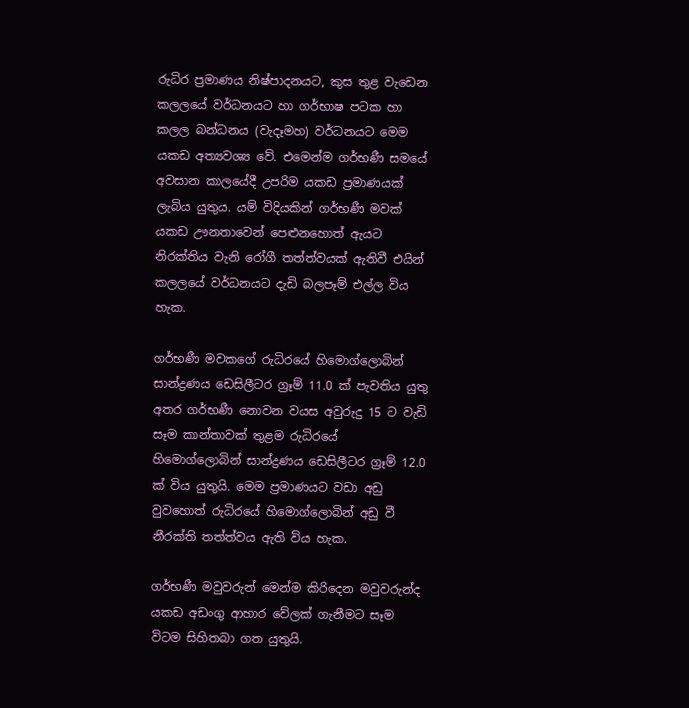රුධිර ප්‍රමාණය නිෂ්පාදනයට, කුස තුළ වැඩෙන කලලයේ වර්ධනයට හා ගර්භාෂ පටක හා කලල බන්ධනය (වැදෑමහ) වර්ධනයට මෙම යකඩ අත්‍යවශ්‍ය වේ. එමෙන්ම ගර්භණී සමයේ අවසාන කාලයේදී උපරිම යකඩ ප්‍රමාණයක් ලැබිය යුතුය. යම් විදියකින් ගර්භණී මවක් යකඩ ඌනතාවෙන් පෙළුනහොත් ඇයට නිරක්තිය වැනි රෝගී තත්ත්වයක් ඇතිවී එයින් කලලයේ වර්ධනයට දැඩි බලපෑම් එල්ල විය හැක.

ගර්භණී මවකගේ රුධිරයේ හිමොග්ලොබින් සාන්ද්‍රණය ඩෙසිලීටර ග්‍රෑම් 11.0 ක් පැවතිය යුතු අතර ගර්භණී නොවන වයස අවුරුදු 15 ට වැඩි සෑම කාන්තාවක් තුළම රුධිරයේ හිමොග්ලොබින් සාන්ද්‍රණය ඩෙසිලීටර ග්‍රෑම් 12.0 ක් විය යුතුයි. මෙම ප්‍රමාණයට වඩා අඩු වුවහොත් රුධිරයේ හිමොග්ලොබින් අඩු වී නීරක්ති තත්ත්වය ඇති විය හැක.

ගර්භණී මවුවරුන් මෙන්ම කිරිදෙන මවුවරුන්ද යකඩ අඩංගු ආහාර වේලක් ගැනීමට සෑම විටම සිහිතබා ගත යුතුයි.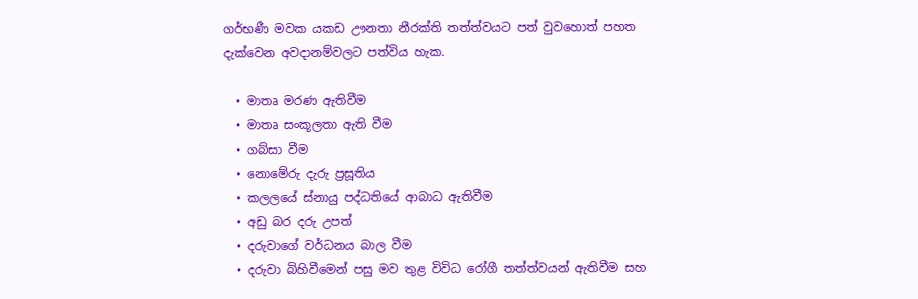ගර්භණී මවක යකඩ ඌනතා නීරක්ති තත්ත්වයට පත් වුවහොත් පහත දැක්වෙන අවදානම්වලට පත්විය හැක.

  • මාතෘ මරණ ඇතිවීම
  • මාතෘ සංකූලතා ඇති වීම
  • ගබ්සා වීම
  • නොමේරු දැරු ප්‍රසූතිය
  • කලලයේ ස්නායු පද්ධතියේ ආබාධ ඇතිවීම
  • අඩු බර දරු උපත්
  • දරුවාගේ වර්ධනය බාල වීම
  • දරුවා බිහිවීමෙන් පසු මව තුළ විවිධ රෝගී තත්ත්වයන් ඇතිවීම සහ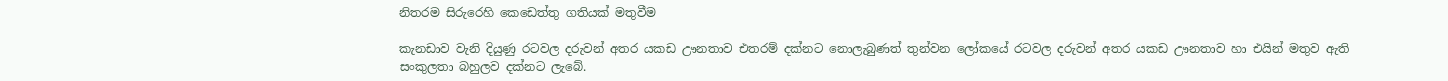නිතරම සිරුරෙහි කෙඩෙත්තු ගතියක් මතුවීම

කැනඩාව වැනි දියුණු රටවල දරුවන් අතර යකඩ ඌනතාව එතරම් දක්නට නොලැබුණත් තුන්වන ලෝකයේ රටවල දරුවන් අතර යකඩ ඌනතාව හා එයින් මතුව ඇති සංකුලතා බහුලව දක්නට ලැබේ.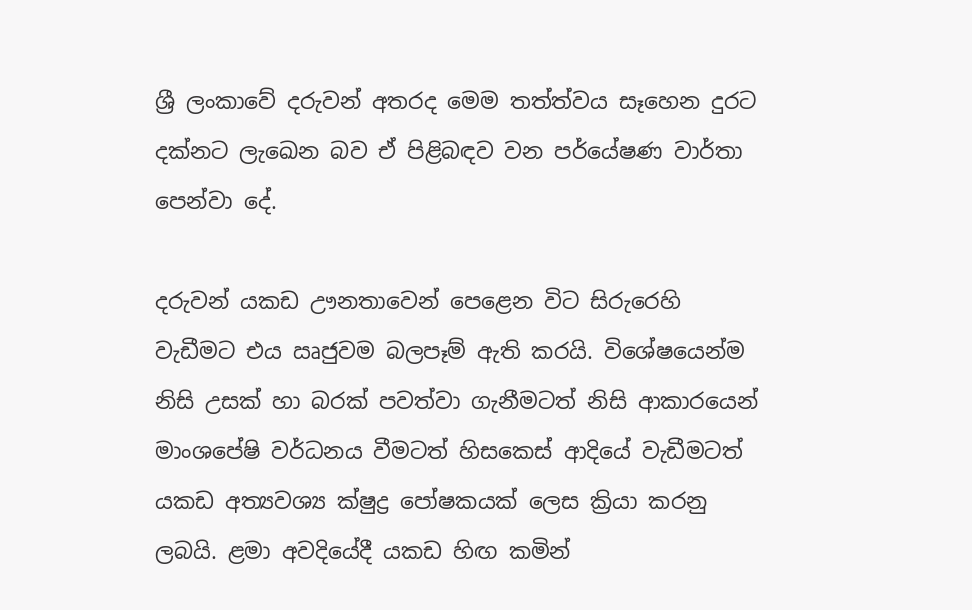ශ්‍රී ලංකාවේ දරුවන් අතරද මෙම තත්ත්වය සෑහෙන දුරට දක්නට ලැඛෙන බව ඒ පිළිබඳව වන පර්යේෂණ වාර්තා පෙන්වා දේ.

දරුවන් යකඩ ඌනතාවෙන් පෙළෙන විට සිරුරෙහි වැඩීමට එය ඍජුවම බලපෑම් ඇති කරයි. විශේෂයෙන්ම නිසි උසක් හා බරක් පවත්වා ගැනීමටත් නිසි ආකාරයෙන් මාංශපේෂි වර්ධනය වීමටත් හිසකෙස් ආදියේ වැඩීමටත් යකඩ අත්‍යවශ්‍ය ක්ෂුද්‍ර පෝෂකයක් ලෙස ක්‍රියා කරනු ලබයි. ළමා අවදියේදී යකඩ හිඟ කමින්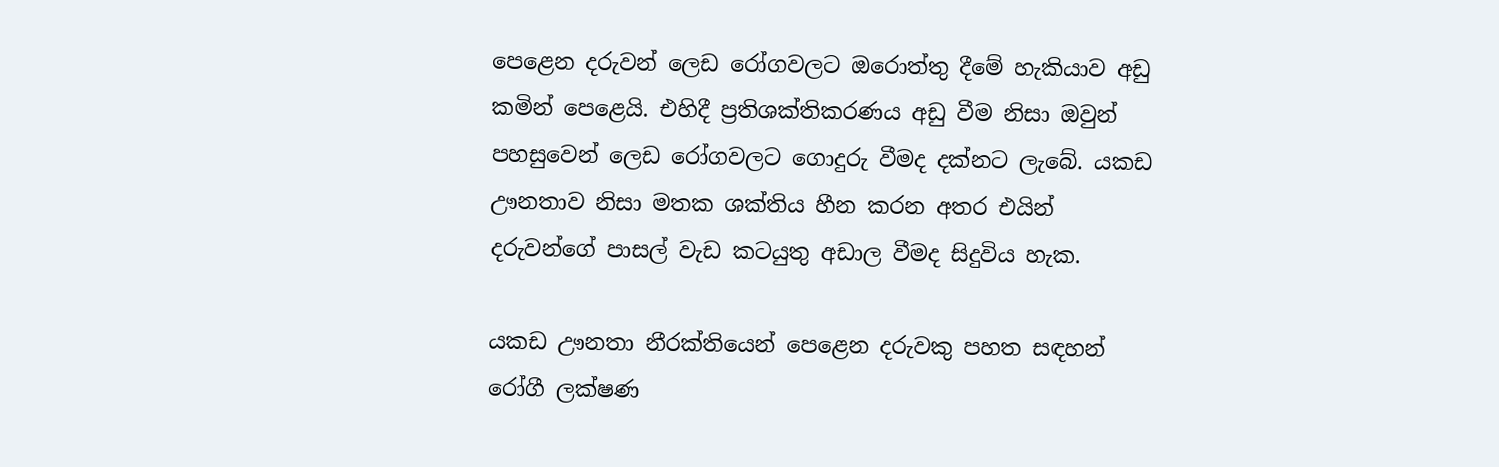පෙළෙන දරුවන් ලෙඩ රෝගවලට ඔරොත්තු දීමේ හැකියාව අඩු කමින් පෙළෙයි. එහිදී ප්‍රතිශක්තිකරණය අඩු වීම නිසා ඔවුන් පහසුවෙන් ලෙඩ රෝගවලට ගොදුරු වීමද දක්නට ලැබේ. යකඩ ඌනතාව නිසා මතක ශක්තිය හීන කරන අතර එයින් දරුවන්ගේ පාසල් වැඩ කටයුතු අඩාල වීමද සිදුවිය හැක.

යකඩ ඌනතා නීරක්තියෙන් පෙළෙන දරුවකු පහත සඳහන් රෝගී ලක්ෂණ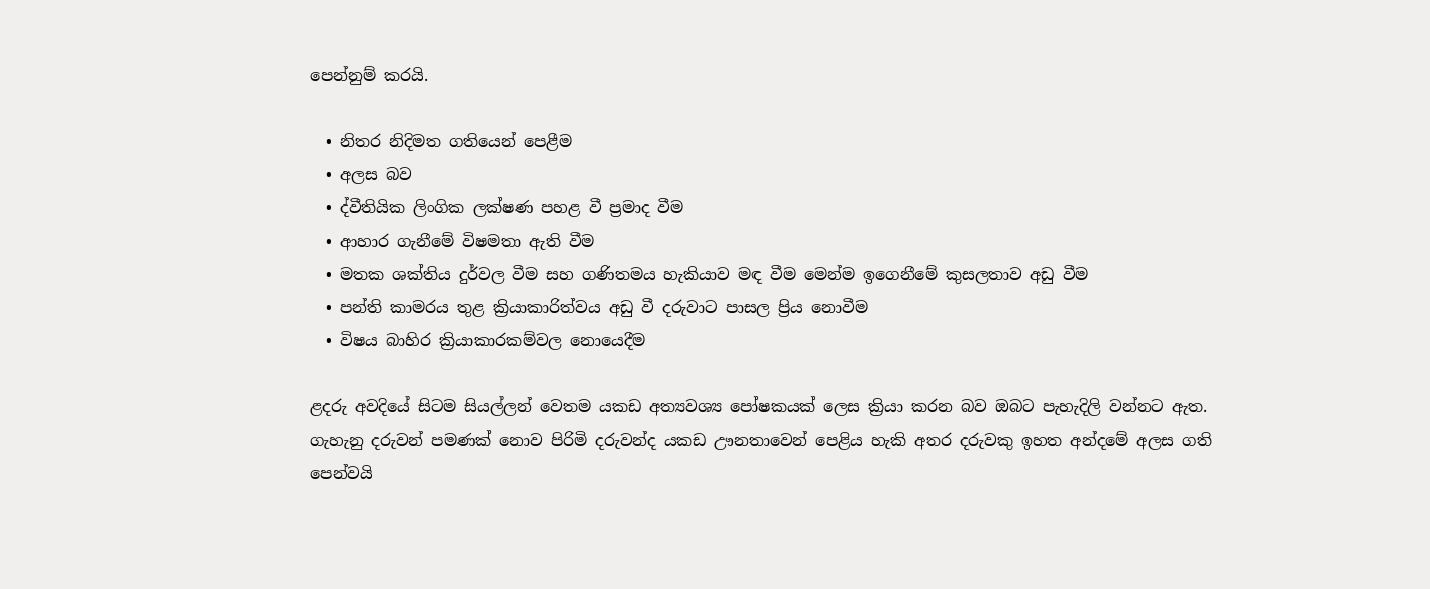පෙන්නුම් කරයි.

  • නිතර නිදිමත ගතියෙන් පෙළීම
  • අලස බව
  • ද්වීතියික ලිංගික ලක්ෂණ පහළ වී ප්‍රමාද වීම
  • ආහාර ගැනීමේ විෂමතා ඇති වීම
  • මතක ශක්තිය දුර්වල වීම සහ ගණිතමය හැකියාව මඳ වීම මෙන්ම ඉගෙනීමේ කුසලතාව අඩු වීම
  • පන්ති කාමරය තුළ ක්‍රියාකාරිත්වය අඩු වී දරුවාට පාසල ප්‍රිය නොවීම
  • විෂය බාහිර ක්‍රියාකාරකම්වල නොයෙදීම

ළදරු අවදියේ සිටම සියල්ලන් වෙතම යකඩ අත්‍යවශ්‍ය පෝෂකයක් ලෙස ක්‍රියා කරන බව ඔබට පැහැදිලි වන්නට ඇත. ගැහැනු දරුවන් පමණක් නොව පිරිමි දරුවන්ද යකඩ ඌනතාවෙන් පෙළිය හැකි අතර දරුවකු ඉහත අන්දමේ අලස ගති පෙන්වයි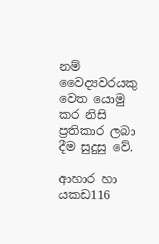නම් වෛද්‍යවරයකු වෙත යොමු කර නිසි ප්‍රතිකාර ලබා දීම සුදුසු වේ.

ආහාර හා යකඩ116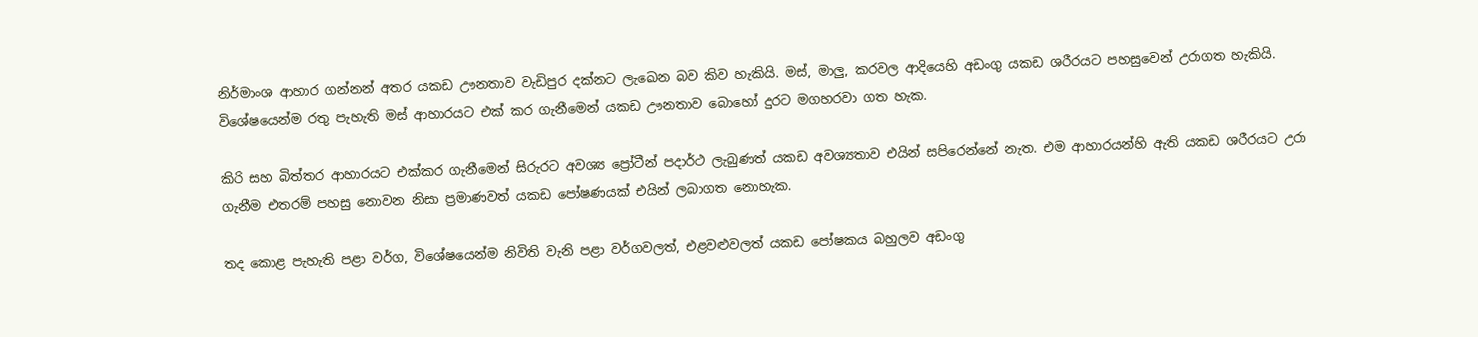නිර්මාංශ ආහාර ගන්නන් අතර යකඩ ඌනතාව වැඩිපුර දක්නට ලැඛෙන බව කිව හැකියි. මස්, මාලු, කරවල ආදියෙහි අඩංගු යකඩ ශරීරයට පහසුවෙන් උරාගත හැකියි.  විශේෂයෙන්ම රතු පැහැති මස් ආහාරයට එක් කර ගැනීමෙන් යකඩ ඌනතාව බොහෝ දුරට මගහරවා ගත හැක.

කිරි සහ බිත්තර ආහාරයට එක්කර ගැනීමෙන් සිරුරට අවශ්‍ය ප්‍රෝටීන් පදාර්ථ ලැබුණත් යකඩ අවශ්‍යතාව එයින් සපිරෙන්නේ නැත. එම ආහාරයන්හි ඇති යකඩ ශරීරයට උරා ගැනීම එතරම් පහසු නොවන නිසා ප්‍රමාණවත් යකඩ පෝෂණයක් එයින් ලබාගත නොහැක.

තද කොළ පැහැති පළා වර්ග, විශේෂයෙන්ම නිවිති වැනි පළා වර්ගවලත්, එළවළුවලත් යකඩ පෝෂකය බහුලව අඩංගු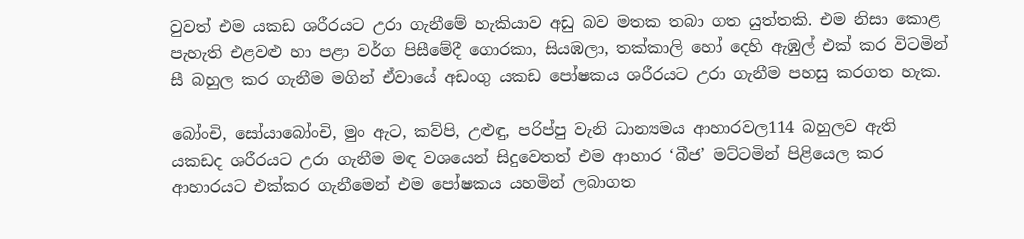වුවත් එම යකඩ ශරීරයට උරා ගැනීමේ හැකියාව අඩු බව මතක තබා ගත යුත්තකි. එම නිසා කොළ පැහැති එළවළු හා පළා වර්ග පිසීමේදී ගොරකා, සියඹලා, තක්කාලි හෝ දෙහි ඇඹුල් එක් කර විටමින් සී බහුල කර ගැනීම මගින් ඒවායේ අඩංගු යකඩ පෝෂකය ශරීරයට උරා ගැනීම පහසු කරගත හැක.

බෝංචි, සෝයාබෝංචි, මුං ඇට, කව්පි, උළුඳු, පරිප්පු වැනි ධාන්‍යමය ආහාරවල114 බහුලව ඇති යකඩද ශරීරයට උරා ගැනීම මඳ වශයෙන් සිදුවෙතත් එම ආහාර ‘බීජ’ මට්ටමින් පිළියෙල කර ආහාරයට එක්කර ගැනීමෙන් එම පෝෂකය යහමින් ලබාගත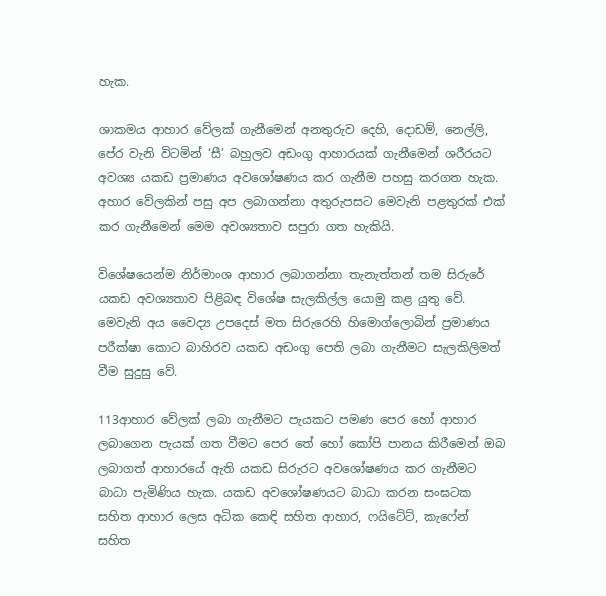හැක.

ශාකමය ආහාර වේලක් ගැනීමෙන් අනතුරුව දෙහි, දොඩම්, නෙල්ලි, පේර වැනි විටමින් ‘සී’ බහුලව අඩංගු ආහාරයක් ගැනීමෙන් ශරීරයට අවශ්‍ය යකඩ ප්‍රමාණය අවශෝෂණය කර ගැනීම පහසු කරගත හැක. අහාර වේලකින් පසු අප ලබාගන්නා අතුරුපසට මෙවැනි පළතුරක් එක් කර ගැනීමෙන් මෙම අවශ්‍යතාව සපුරා ගත හැකියි.

විශේෂයෙන්ම නිර්මාංශ ආහාර ලබාගන්නා තැනැත්තන් තම සිරුරේ යකඩ අවශ්‍යතාව පිළිබඳ විශේෂ සැලකිල්ල යොමු කළ යුතු වේ. මෙවැනි අය වෛද්‍ය උපදෙස් මත සිරුරෙහි හිමොග්ලොබින් ප්‍රමාණය පරීක්ෂා කොට බාහිරව යකඩ අඩංගු පෙති ලබා ගැනීමට සැලකිලිමත් වීම සුදුසු වේ.

113ආහාර වේලක් ලබා ගැනීමට පැයකට පමණ පෙර හෝ ආහාර ලබාගෙන පැයක් ගත වීමට පෙර තේ හෝ කෝපි පානය කිරීමෙන් ඔබ ලබාගත් ආහාරයේ ඇති යකඩ සිරුරට අවශෝෂණය කර ගැනීමට බාධා පැමිණිය හැක. යකඩ අවශෝෂණයට බාධා කරන සංඝටක සහිත ආහාර ලෙස අධික කෙඳි සහිත ආහාර, ෆයිටේට්, කැෆේන් සහිත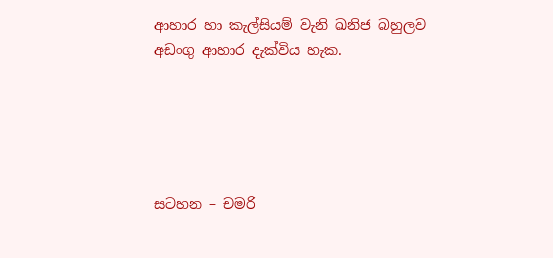ආහාර හා කැල්සියම් වැනි ඛනිජ බහුලව අඩංගු ආහාර දැක්විය හැක.





සටහන – චමරි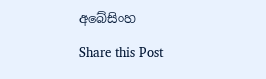අබේසිංහ

Share this Post